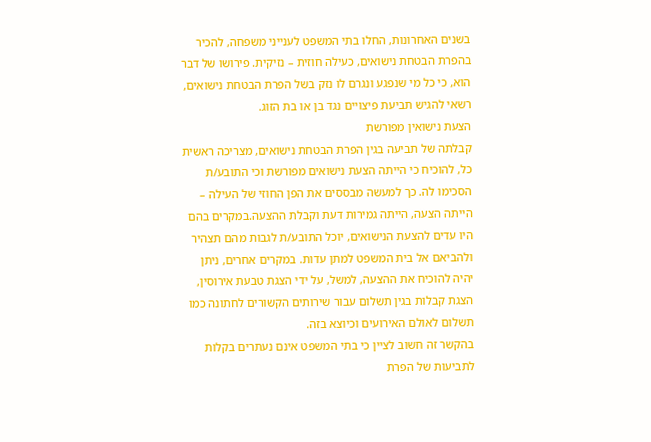בשנים האחרונות, החלו בתי המשפט לענייני משפחה, להכיר בהפרת הבטחת נישואים, כעילה חוזית – נזיקית. פירושו של דבר הוא, כי כל מי שנפגע ונגרם לו נזק בשל הפרת הבטחת נישואים, רשאי להגיש תביעת פיצויים נגד בן או בת הזוג.
הצעת נישואין מפורשת
קבלתה של תביעה בגין הפרת הבטחת נישואים, מצריכה ראשית כל, להוכיח כי הייתה הצעת נישואים מפורשת וכי התובע/ת הסכימו לה. כך למעשה מבססים את הפן החוזי של העילה – הייתה הצעה, הייתה גמירות דעת וקבלת ההצעה.במקרים בהם היו עדים להצעת הנישואים, יוכל התובע/ת לגבות מהם תצהיר ולהביאם אל בית המשפט למתן עדות. במקרים אחרים, ניתן יהיה להוכיח את ההצעה, למשל, על ידי הצגת טבעת אירוסין, הצגת קבלות בגין תשלום עבור שירותים הקשורים לחתונה כמו תשלום לאולם האירועים וכיוצא בזה.
בהקשר זה חשוב לציין כי בתי המשפט אינם נעתרים בקלות לתביעות של הפרת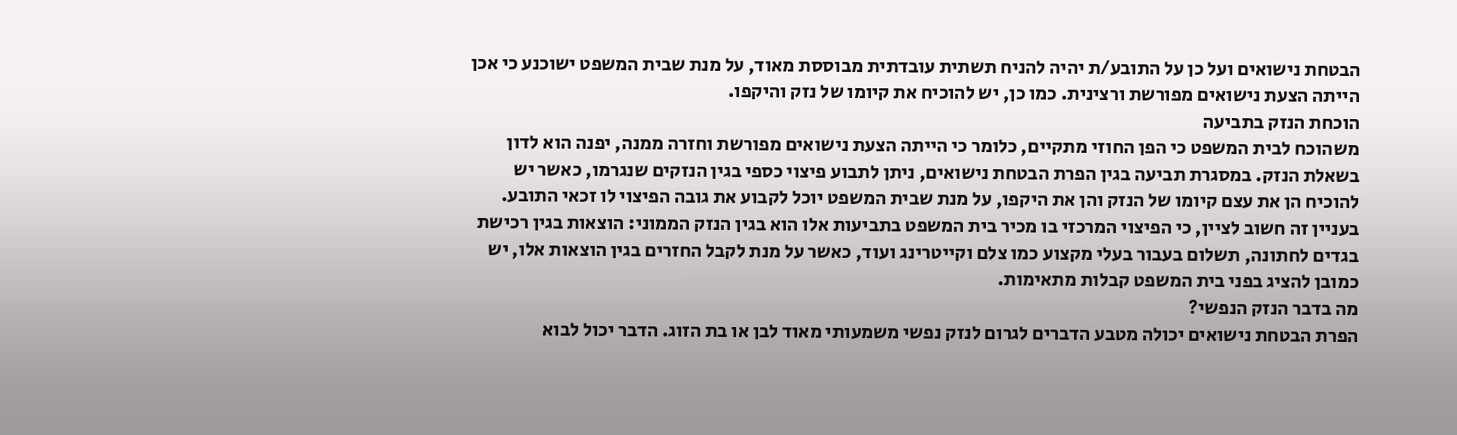הבטחת נישואים ועל כן על התובע/ת יהיה להניח תשתית עובדתית מבוססת מאוד, על מנת שבית המשפט ישוכנע כי אכן הייתה הצעת נישואים מפורשת ורצינית. כמו כן, יש להוכיח את קיומו של נזק והיקפו.
הוכחת הנזק בתביעה
משהוכח לבית המשפט כי הפן החוזי מתקיים, כלומר כי הייתה הצעת נישואים מפורשת וחזרה ממנה, יפנה הוא לדון בשאלת הנזק. במסגרת תביעה בגין הפרת הבטחת נישואים, ניתן לתבוע פיצוי כספי בגין הנזקים שנגרמו, כאשר יש להוכיח הן את עצם קיומו של הנזק והן את היקפו, על מנת שבית המשפט יוכל לקבוע את גובה הפיצוי לו זכאי התובע.
בעניין זה חשוב לציין, כי הפיצוי המרכזי בו מכיר בית המשפט בתביעות אלו הוא בגין הנזק הממוני: הוצאות בגין רכישת בגדים לחתונה, תשלום בעבור בעלי מקצוע כמו צלם וקייטרינג ועוד, כאשר על מנת לקבל החזרים בגין הוצאות אלו, יש כמובן להציג בפני בית המשפט קבלות מתאימות.
מה בדבר הנזק הנפשי?
הפרת הבטחת נישואים יכולה מטבע הדברים לגרום לנזק נפשי משמעותי מאוד לבן או בת הזוג. הדבר יכול לבוא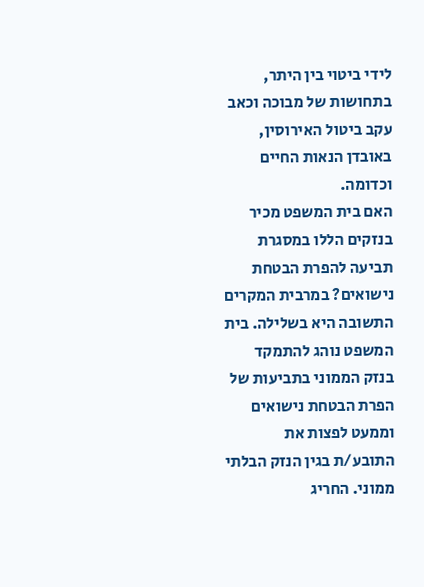לידי ביטוי בין היתר, בתחושות של מבוכה וכאב עקב ביטול האירוסין, באובדן הנאות החיים וכדומה.
האם בית המשפט מכיר בנזקים הללו במסגרת תביעה להפרת הבטחת נישואים? במרבית המקרים התשובה היא בשלילה. בית המשפט נוהג להתמקד בנזק הממוני בתביעות של הפרת הבטחת נישואים וממעט לפצות את התובע/ת בגין הנזק הבלתי ממוני. החריג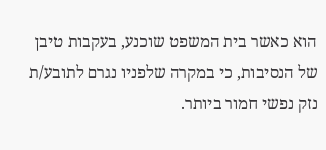הוא כאשר בית המשפט שוכנע, בעקבות טיבן של הנסיבות, כי במקרה שלפניו נגרם לתובע/ת נזק נפשי חמור ביותר.